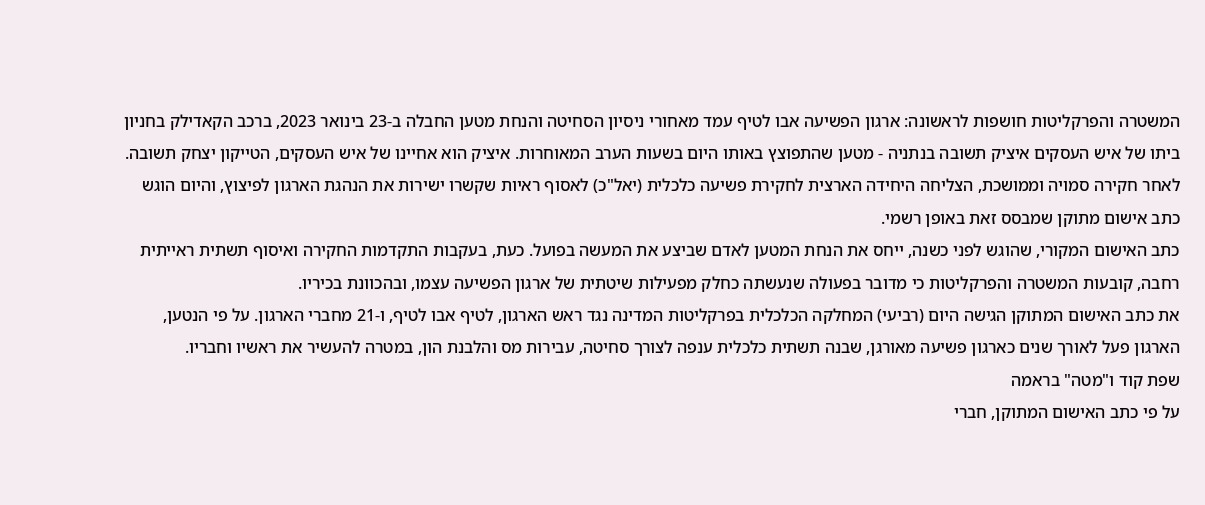המשטרה והפרקליטות חושפות לראשונה: ארגון הפשיעה אבו לטיף עמד מאחורי ניסיון הסחיטה והנחת מטען החבלה ב-23 בינואר 2023, ברכב הקאדילק בחניון ביתו של איש העסקים איציק תשובה בנתניה - מטען שהתפוצץ באותו היום בשעות הערב המאוחרות. איציק הוא אחיינו של איש העסקים, הטייקון יצחק תשובה.
לאחר חקירה סמויה וממושכת, הצליחה היחידה הארצית לחקירת פשיעה כלכלית (יאל"כ) לאסוף ראיות שקשרו ישירות את הנהגת הארגון לפיצוץ, והיום הוגש כתב אישום מתוקן שמבסס זאת באופן רשמי.
כתב האישום המקורי, שהוגש לפני כשנה, ייחס את הנחת המטען לאדם שביצע את המעשה בפועל. כעת, בעקבות התקדמות החקירה ואיסוף תשתית ראייתית רחבה, קובעות המשטרה והפרקליטות כי מדובר בפעולה שנעשתה כחלק מפעילות שיטתית של ארגון הפשיעה עצמו, ובהכוונת בכיריו.
את כתב האישום המתוקן הגישה היום (רביעי) המחלקה הכלכלית בפרקליטות המדינה נגד ראש הארגון, לטיף אבו לטיף, ו-21 מחברי הארגון. על פי הנטען, הארגון פעל לאורך שנים כארגון פשיעה מאורגן, שבנה תשתית כלכלית ענפה לצורך סחיטה, עבירות מס והלבנת הון, במטרה להעשיר את ראשיו וחבריו.
שפת קוד ו"מטה" בראמה
על פי כתב האישום המתוקן, חברי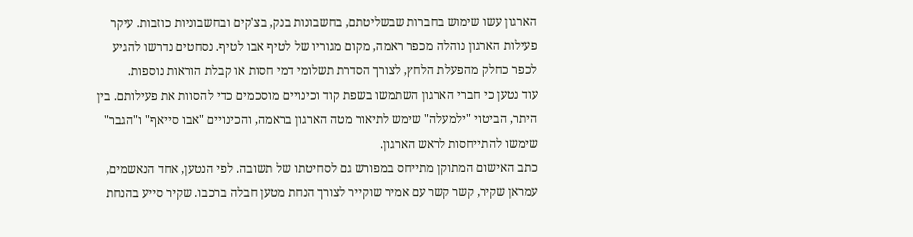הארגון עשו שימוש בחברות שבשליטתם, בחשבונות בנק, בצ'קים ובחשבוניות כוזבות. עיקר פעילות הארגון נוהלה מכפר ראמה, מקום מגוריו של לטיף אבו לטיף. נסחטים נדרשו להגיע לכפר כחלק מהפעלת הלחץ, לצורך הסדרת תשלומי דמי חסות או קבלת הוראות נוספות.
עוד נטען כי חברי הארגון השתמשו בשפת קוד וכינויים מוסכמים כדי להסוות את פעילותם. בין היתר, הביטוי "ילמעלה" שימש לתיאור מטה הארגון בראמה, והכינויים "אבו סייאף" ו"הגבר" שימשו להתייחסות לראש הארגון.
כתב האישום המתוקן מתייחס במפורש גם לסחיטתו של תשובה. לפי הנטען, אחד הנאשמים, עמראן שקיר, קשר קשר עם אמיר שוקייר לצורך הנחת מטען חבלה ברכבו. שקיר סייע בהנחת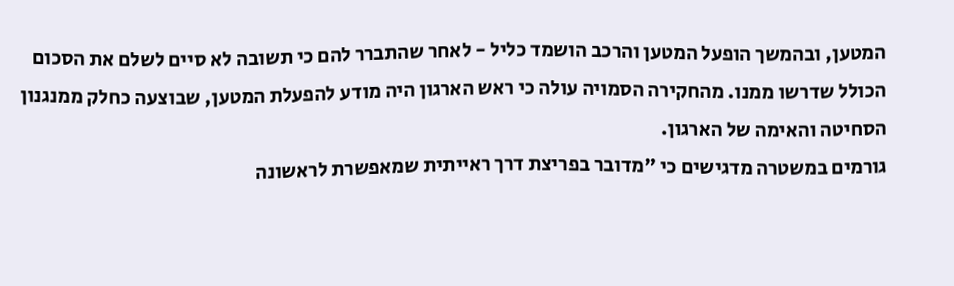המטען, ובהמשך הופעל המטען והרכב הושמד כליל - לאחר שהתברר להם כי תשובה לא סיים לשלם את הסכום הכולל שדרשו ממנו. מהחקירה הסמויה עולה כי ראש הארגון היה מודע להפעלת המטען, שבוצעה כחלק ממנגנון הסחיטה והאימה של הארגון.
גורמים במשטרה מדגישים כי "מדובר בפריצת דרך ראייתית שמאפשרת לראשונה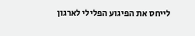לייחס את הפיגוע הפלילי לארגון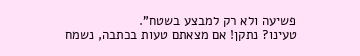פשיעה ולא רק למבצע בשטח".
טעינו? נתקן! אם מצאתם טעות בכתבה, נשמח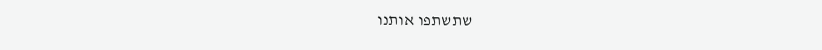שתשתפו אותנו